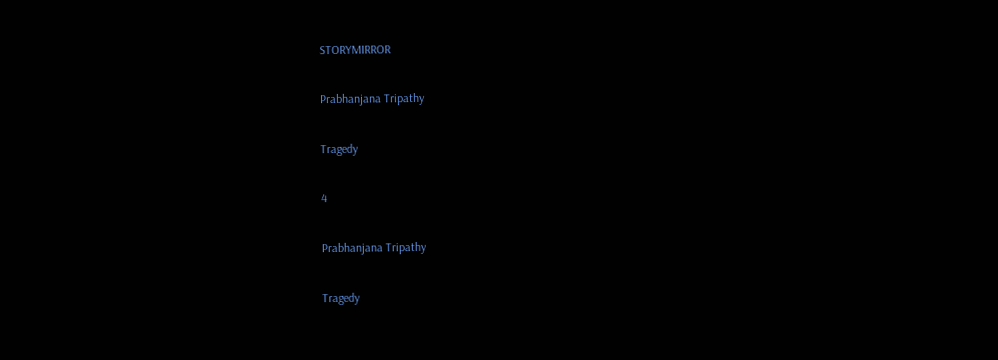STORYMIRROR

Prabhanjana Tripathy

Tragedy

4

Prabhanjana Tripathy

Tragedy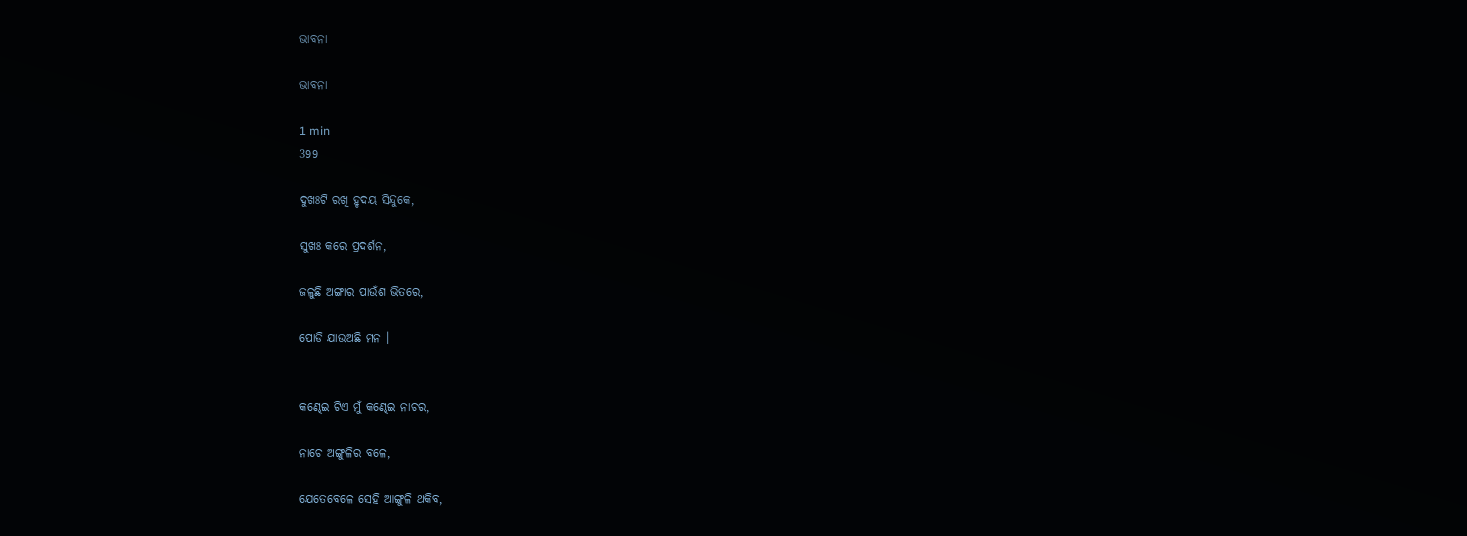ଭାବନା

ଭାବନା

1 min
399

ଦୁଖଃଟି ରଖି ହୃଦୟ ସିନ୍ଦୁକେ,

ସୁଖଃ କରେ ପ୍ରଦର୍ଶନ,

ଜଳୁଛି ଅଙ୍ଗାର ପାଉଁଶ ଭିତରେ,

ପୋଡି ଯାଉଅଛି ମନ ।


କଣ୍ଢେଇ ଟିଏ ମୁଁ କଣ୍ଢେଇ ନାଚର,

ନାଚେ ଅଙ୍ଗୁଳିର ବଳେ,

ଯେତେବେଳେ ସେହି ଆଙ୍ଗୁଳି ଥକିବ,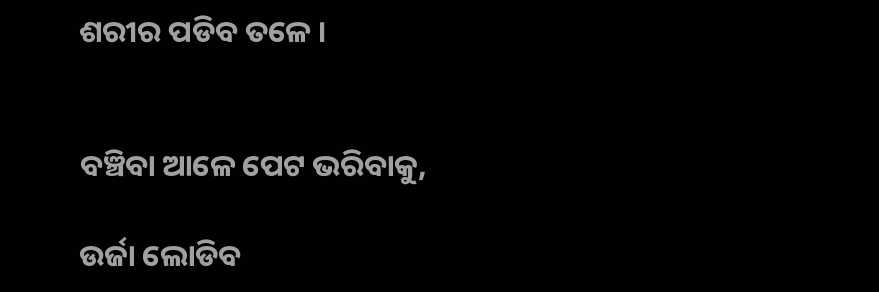ଶରୀର ପଡିବ ତଳେ ।


ବଞ୍ଚିବା ଆଳେ ପେଟ ଭରିବାକୁ,

ଉର୍ଜା ଲୋଡିବ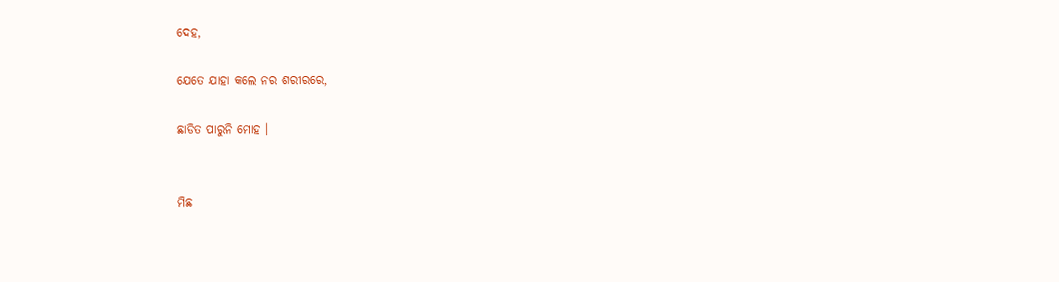ଦେହ,

ଯେତେ ଯାହା କଲେ ନର ଶରୀରରେ,

ଛାଡିତ ପାରୁନି ମୋହ ।


ମିଛ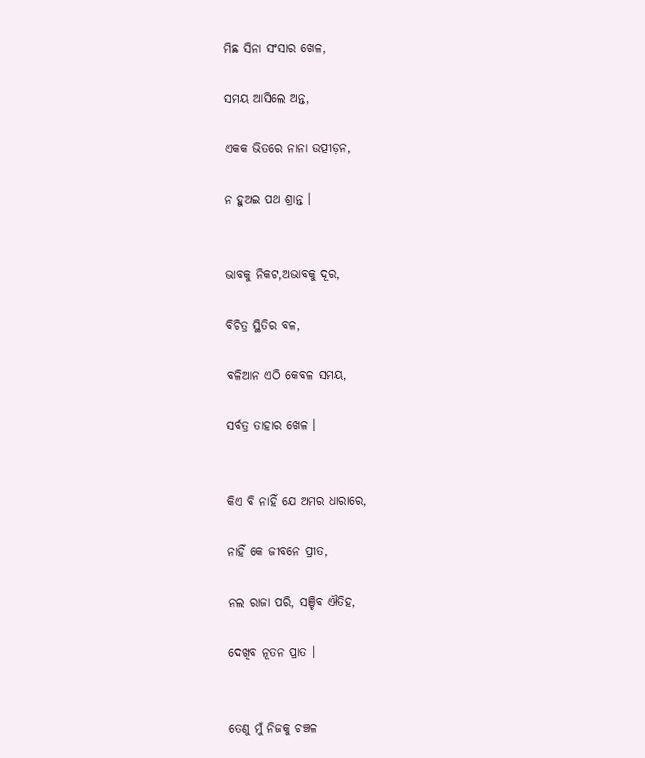ମିଛ ସିନା ସଂସାର ଖେଳ,

ସମୟ ଆସିଲେ ଅନ୍ତ,

ଏକକ ଭିତରେ ନାନା ଉତ୍ପୀଡ଼ନ,

ନ ହୁଅଇ ପଥ ଶ୍ରାନ୍ତ ।


ଭାବକୁ ନିକଟ,ଅଭାବକୁ ଦୂର,

ବିଚିତ୍ର ସ୍ଥିତିର ବଳ,

ବଳିଆନ ଏଠି କେବଳ ସମୟ,

ସର୍ବତ୍ର ତାହାର ଖେଳ ।


କିଏ ବି ନାହିଁ ଯେ ଅମର ଧାରାରେ,

ନାହିଁ କେ ଜୀବନେ ପ୍ରୀତ,

ନଲ ରାଜା ପରି, ସଞ୍ଚିବ ଐତିହ,

ଦେଖିବ ନୂତନ ପ୍ରାତ ।


ତେଣୁ ମୁଁ ନିଜକୁ ଚଞ୍ଚଳ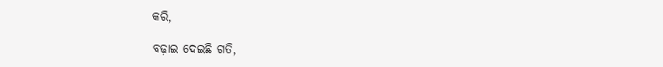କରି,

ବଢ଼ାଇ ଦେଇଛି ଗତି,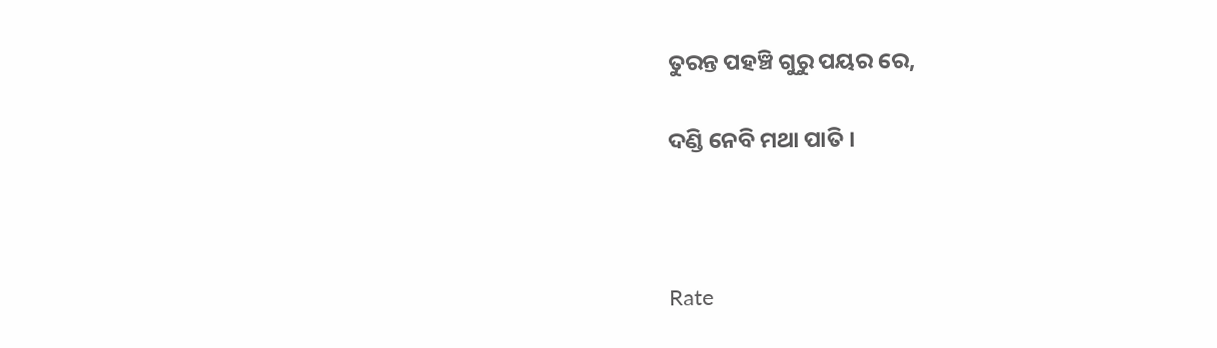ତୁରନ୍ତ ପହଞ୍ଚି ଗୁରୁ ପୟର ରେ,

ଦଣ୍ଡି ନେବି ମଥା ପାତି ।



Rate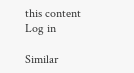this content
Log in

Similar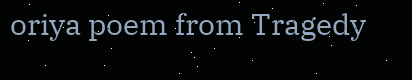oriya poem from Tragedy